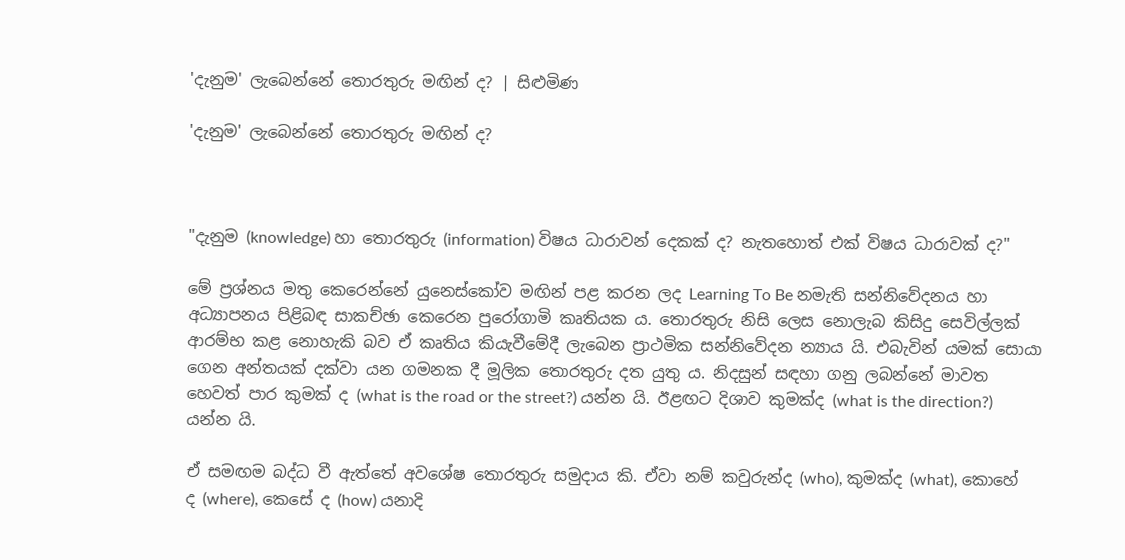'දැනුම' ලැබෙන්නේ තොරතුරු මඟින් ද? | සිළුමිණ

'දැනුම' ලැබෙන්නේ තොරතුරු මඟින් ද?



"දැනුම (knowledge) හා තොරතුරු (information) විෂය ධාරාවන් දෙකක් ද? නැතහොත් එක් විෂය ධාරාවක් ද?"

මේ ප්‍රශ්නය මතු කෙරෙන්නේ යුනෙස්කෝව මඟින් පළ කරන ලද Learning To Be නමැති සන්නිවේදනය හා අධ්‍යාපනය පිළිබඳ සාකච්ඡා කෙරෙන පුරෝගාමි කෘතියක ය. තොරතුරු නිසි ලෙස නොලැබ කිසිදු සෙවිල්ලක් ආරම්භ කළ නොහැකි බව ඒ කෘතිය කියැවීමේදී ලැබෙන ප්‍රාථමික සන්නිවේදන න්‍යාය යි. එබැවින් යමක් සොයා ගෙන අන්තයක් දක්වා යන ගමනක දී මූලික තොරතුරු දත යුතු ය. නිදසුන් සඳහා ගනු ලබන්නේ මාවත හෙවත් පාර කුමක් ද (what is the road or the street?) යන්න යි. ඊළඟට දිශාව කුමක්ද (what is the direction?) යන්න යි.

ඒ සමඟම බද්ධ වී ඇත්තේ අවශේෂ තොරතුරු සමුදාය කි. ඒවා නම් කවුරුන්ද (who), කුමක්ද (what), කොහේ ද (where), කෙසේ ද (how) යනාදි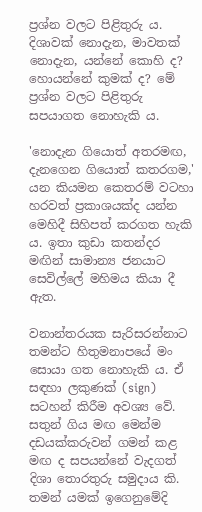ප්‍රශ්න වලට පිළිතුරු ය. දිශාවක් නොදැන, මාවතක් නොදැන, යන්නේ කොහි ද? හොයන්නේ කුමක් ද? මේ ප්‍රශ්න වලට පිළිතුරු සපයාගත නොහැකි ය.

'නොදැන ගියොත් අතරමඟ, දැනගෙන ගියොත් කතරගම,' යන කියමන කෙතරම් වටහා හරවත් ප්‍රකාශයක්ද යන්න මෙහිදී සිහිපත් කරගත හැකි ය. ඉතා කුඩා කතන්දර මඟින් සාමාන්‍ය ජනයාට සෙවිල්ලේ මහිමය කියා දී ඇත.

වනාන්තරයක සැරිසරන්නාට තමන්ට හිතුමනාපයේ මං සොයා ගත නොහැකි ය. ඒ සඳහා ලකුණක් (sign) සටහන් කිරීම අවශ්‍ය වේ. සතුන් ගිය මඟ මෙන්ම දඩයක්කරුවන් ගමන් කළ මඟ ද සපයන්නේ වැදගත් දිශා තොරතුරු සමුදාය කි. තමන් යමක් ඉගෙනුමේදි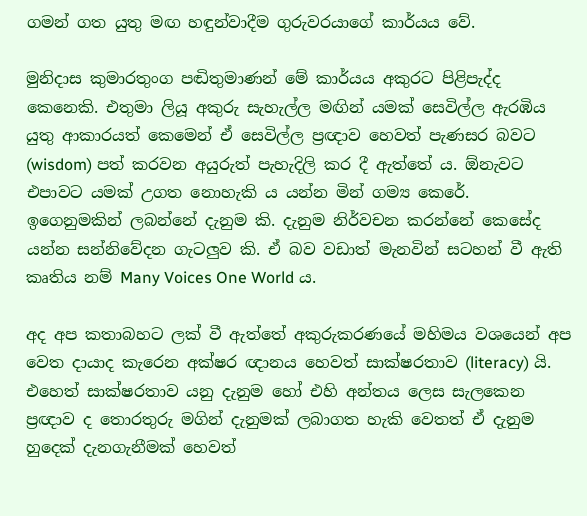ගමන් ගත යුතු මඟ හඳුන්වාදීම ගුරුවරයාගේ කාර්යය වේ.

මුනිදාස කුමාරතුංග පඬිතුමාණන් මේ කාර්යය අකුරට පිළිපැද්ද කෙනෙකි. එතුමා ලියූ අකුරු සැහැල්ල මඟින් යමක් සෙවිල්ල ඇරඹිය යුතු ආකාරයත් කෙමෙන් ඒ සෙවිල්ල ප්‍රඥාව හෙවත් පැණසර බවට (wisdom) පත් කරවන අයුරුත් පැහැදිලි කර දී ඇත්තේ ය. ඕනැවට එපාවට යමක් උගත නොහැකි ය යන්න මින් ගම්‍ය කෙරේ. ඉගෙනුමකින් ලබන්නේ දැනුම කි. දැනුම නිර්වචන කරන්නේ කෙසේද යන්න සන්නිවේදන ගැටලුව කි. ඒ බව වඩාත් මැනවින් සටහන් වී ඇති කෘතිය නම් Many Voices One World ය.

අද අප කතාබහට ලක් වී ඇත්තේ අකුරුකරණයේ මහිමය වශයෙන් අප වෙත දායාද කැරෙන අක්ෂර ඥානය හෙවත් සාක්ෂරතාව (literacy) යි. එහෙත් සාක්ෂරතාව යනු දැනුම හෝ එහි අන්තය ලෙස සැලකෙන ප්‍රඥාව ද තොරතුරු මගින් දැනුමක් ලබාගත හැකි වෙතත් ඒ දැනුම හුදෙක් දැනගැනීමක් හෙවත්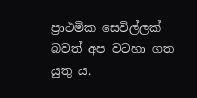ප්‍රාථමික සෙවිල්ලක් බවත් අප වටහා ගත යුතු ය.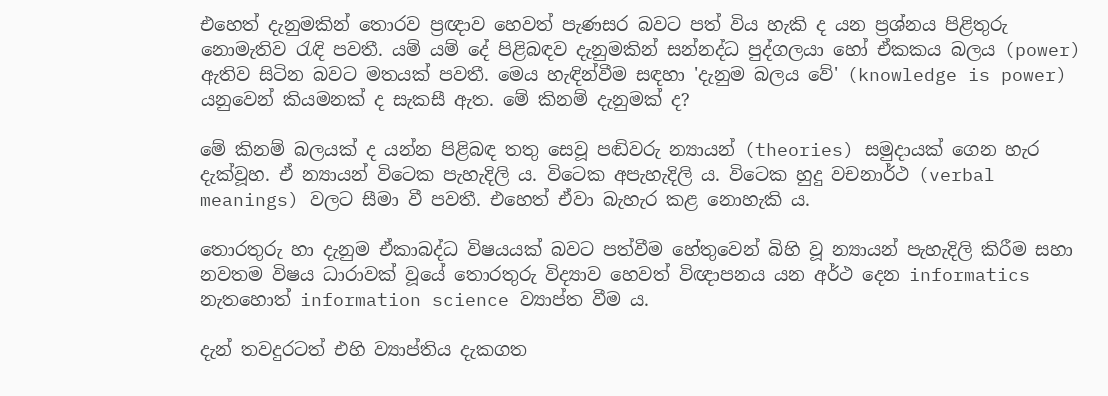එහෙත් දැනුමකින් තොරව ප්‍රඥාව හෙවත් පැණසර බවට පත් විය හැකි ද යන ප්‍රශ්නය පිළිතුරු නොමැතිව රැඳි පවතී. යම් යම් දේ පිළිබඳව දැනුමකින් සන්නද්ධ පුද්ගලයා හෝ ඒකකය බලය (power) ඇතිව සිටින බවට මතයක් පවතී. මෙය හැඳින්වීම සඳහා 'දැනුම බලය වේ' (knowledge is power) යනුවෙන් කියමනක් ද සැකසී ඇත. මේ කිනම් දැනුමක් ද?

මේ කිනම් බලයක් ද යන්න පිළිබඳ තතු සෙවූ පඬිවරු න්‍යායන් (theories) සමුදායක් ගෙන හැර දැක්වූහ. ඒ න්‍යායන් විටෙක පැහැදිලි ය. විටෙක අපැහැදිලි ය. විටෙක හුදු වචනාර්ථ (verbal meanings) වලට සීමා වී පවතී. එහෙත් ඒවා බැහැර කළ නොහැකි ය.

තොරතුරු හා දැනුම ඒකාබද්ධ විෂයයක් බවට පත්වීම හේතුවෙන් බිහි වූ න්‍යායන් පැහැදිලි කිරීම සහා නවතම විෂය ධාරාවක් වූයේ තොරතුරු විද්‍යාව හෙවත් විඥාපනය යන අර්ථ දෙන informatics නැතහොත් information science ව්‍යාප්ත වීම ය.

දැන් තවදුරටත් එහි ව්‍යාප්තිය දැකගත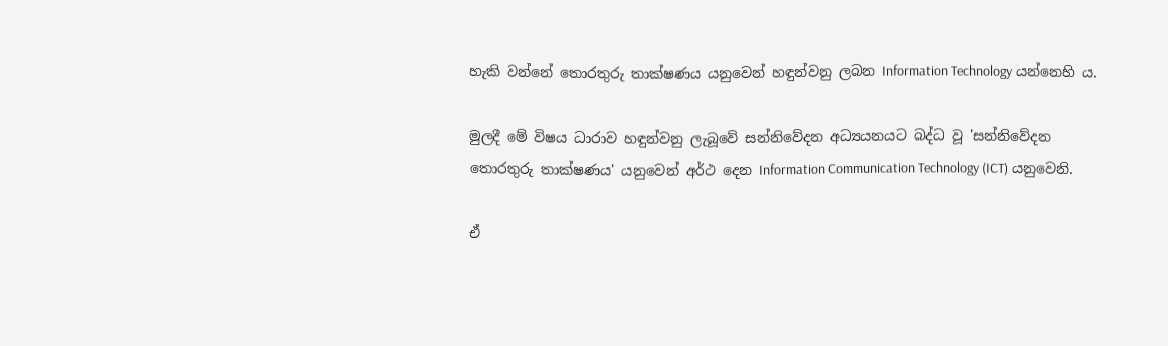හැකි වන්නේ තොරතුරු තාක්ෂණය යනුවෙන් හඳුන්වනු ලබන Information Technology යන්නෙහි ය.

මුලදී මේ විෂය ධාරාව හඳුන්වනු ලැබූවේ සන්නිවේදන අධ්‍යයනයට බද්ධ වූ 'සන්නිවේදන තොරතුරු තාක්ෂණය' යනුවෙන් අර්ථ දෙන Information Communication Technology (ICT) යනුවෙනි.

ඒ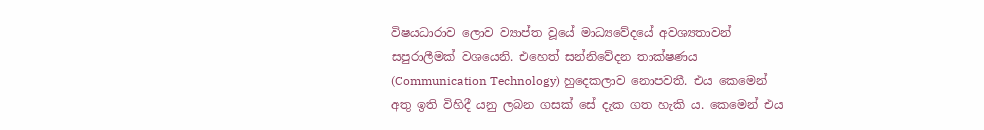විෂයධාරාව ලොව ව්‍යාප්ත වූයේ මාධ්‍යවේදයේ අවශ්‍යතාවන් සපුරාලීමක් වශයෙනි. එහෙත් සන්නිවේදන තාක්ෂණය (Communication Technology) හුදෙකලාව නොපවතී. එය කෙමෙන් අතු ඉති විහිදී යනු ලබන ගසක් සේ දැක ගත හැකි ය. කෙමෙන් එය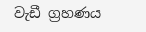වැඩී ග්‍රහණය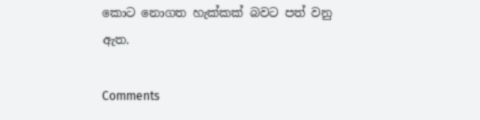කොට නොගත හැක්කක් බවට පත් වනු ඇත.

Comments